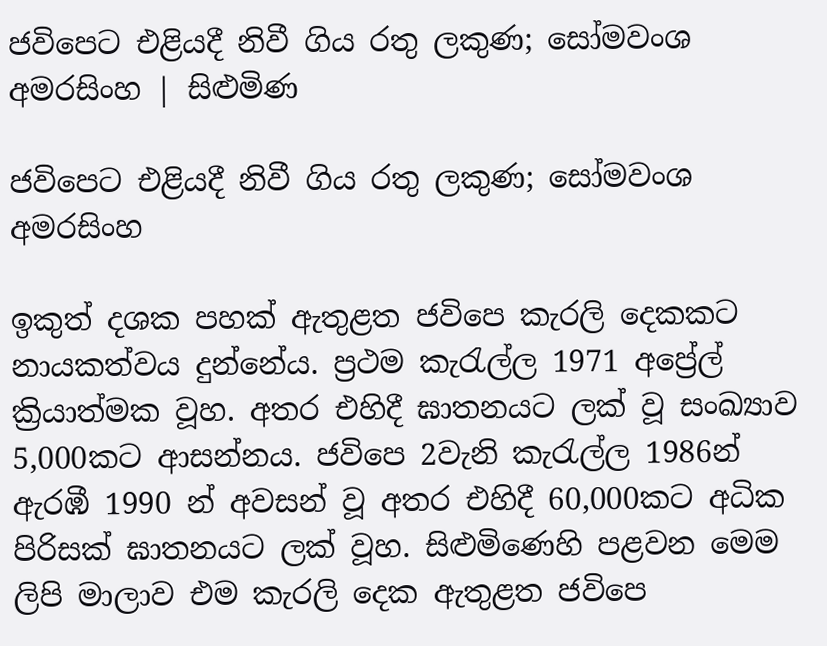ජවිපෙට එළියදී නිවී ගිය රතු ලකුණ; සෝමවංශ අමරසිංහ | සිළුමිණ

ජවිපෙට එළියදී නිවී ගිය රතු ලකුණ; සෝමවංශ අමරසිංහ

ඉකුත් දශක පහක් ඇතුළත ජවිපෙ කැරලි දෙකකට නායකත්වය දුන්නේය. ප්‍රථම කැරැල්ල 1971 අප්‍රේල් ක්‍රියාත්මක වූහ. අතර එහිදී ඝාතනයට ලක් වූ සංඛ්‍යාව 5,000කට ආසන්නය. ජවිපෙ 2වැනි කැරැල්ල 1986න් ඇරඹී 1990 න් අවසන් වූ අතර එහිදී 60,000කට අධික පිරිසක් ඝාතනයට ලක් වූහ. සිළුමිණෙහි පළවන මෙම ලිපි මාලාව එම කැරලි දෙක ඇතුළත ජවිපෙ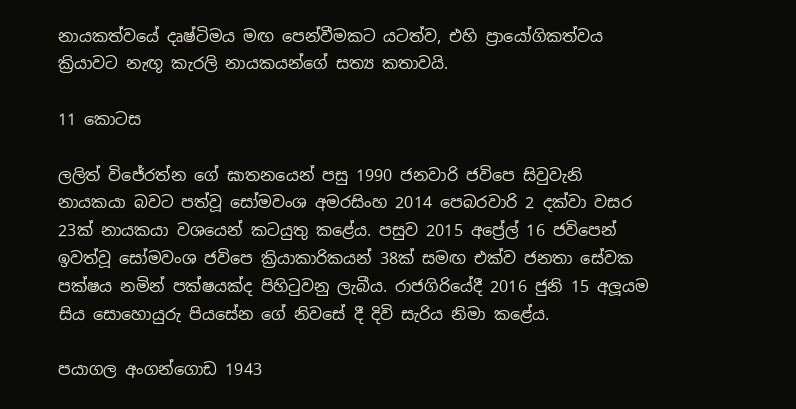නායකත්වයේ දෘෂ්ටිමය මඟ පෙන්වීමකට යටත්ව, එහි ප්‍රායෝගිකත්වය ක්‍රියාවට නැඟූ කැරලි නායකයන්ගේ සත්‍ය කතාවයි.

11 කොටස

ලලිත් විජේරත්න ගේ ඝාතනයෙන් පසු 1990 ජනවාරි ජවිපෙ සිවුවැනි නායකයා බවට පත්වූ සෝමවංශ අමරසිංහ 2014 පෙබරවාරි 2 දක්වා වසර 23ක් නායකයා වශයෙන් කටයුතු කළේය. පසුව 2015 අප්‍රේල් 16 ජවිපෙන් ඉවත්වූ සෝමවංශ ජවිපෙ ක්‍රියාකාරිකයන් 38ක් සමඟ එක්ව ජනතා සේවක පක්ෂය නමින් පක්ෂයක්ද පිහිටුවනු ලැබීය. රාජගිරියේදී 2016 ජුනි 15 අලූයම සිය සොහොයුරු පියසේන ගේ නිවසේ දී දිවි සැරිය නිමා කළේය.

පයාගල අංගන්ගොඩ 1943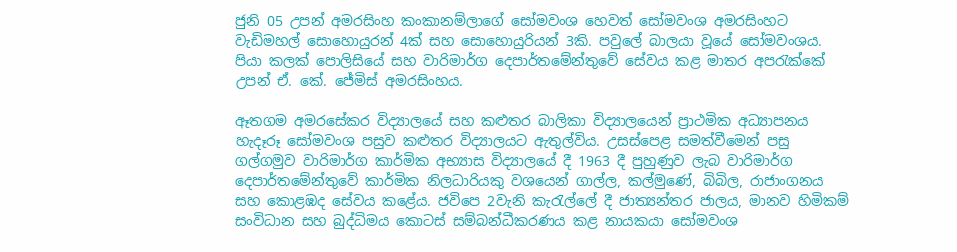ජුනි 05 උපන් අමරසිංහ කංකානම්ලාගේ සෝමවංශ හෙවත් සෝමවංශ අමරසිංහට වැඩිමහල් සොහොයුරන් 4ක් සහ සොහොයුරියන් 3කි. පවුලේ බාලයා වූයේ සෝමවංශය. පියා කලක් පොලිසියේ සහ වාරිමාර්ග දෙපාර්තමේන්තුවේ සේවය කළ මාතර අපරැක්කේ උපන් ඒ. කේ. ජේමිස් අමරසිංහය.

ඈතගම අමරසේකර විද්‍යාලයේ සහ කළුතර බාලිකා විද්‍යාලයෙන් ප්‍රාථමික අධ්‍යාපනය හැදෑරූ සෝමවංශ පසුව කළුතර විද්‍යාලයට ඇතුල්විය. උසස්පෙළ සමත්වීමෙන් පසු ගල්ගමුව වාරිමාර්ග කාර්මික අභ්‍යාස විද්‍යාලයේ දී 1963 දී පුහුණුව ලැබ වාරිමාර්ග දෙපාර්තමේන්තුවේ කාර්මික නිලධාරියකු වශයෙන් ගාල්ල, කල්මුණේ, බිබිල, රාජාංගනය සහ කොළඹද සේවය කළේය. ජවිපෙ 2වැනි කැරැල්ලේ දී ජාත්‍යන්තර ජාලය, මානව හිමිකම් සංවිධාන සහ බුද්ධිමය කොටස් සම්බන්ධීකරණය කළ නායකයා සෝමවංශ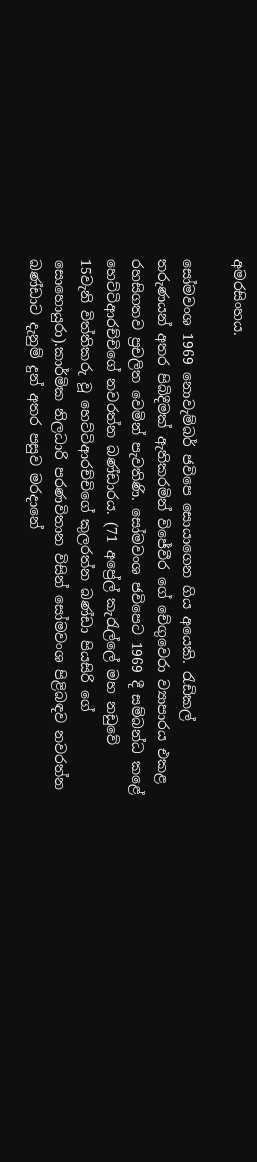අමරසිංහය.

සෝමවංශ 1969 නොවැම්බර් ජවිපෙ සොයාගෙන ගිය අයෙකි. රැඩිකල් තරුණයන් අතර පිබිදීමක් ඇතිකරමින් විජේවීර ගේ චේගුවෙරා ව්‍යාපාරය එකළ රහසිගතව ප්‍රචලිත වෙමින් පැවතිණි. සෝමවංශ ජවිපෙට 1969 දී සම්බන්ධ කළේ හෙට්ටිආරච්චිගේ නවරත්න බණ්ඩාරය. (71 අප්‍රේල් කැරැල්ලේ මහ නඩුවේ 15වැනි විත්තිකරු වූ හෙට්ටිආරච්චිගේ කුලරත්න බණ්ඩා පියසිරි ගේ සොහොයුරා).කාර්මික නිලධාරි පරණවිතාන විසින් සෝමවංශ පිළිබඳව නවරත්න බණ්ඩාට දැනුම් දුන් අතර පසුව මරදානේ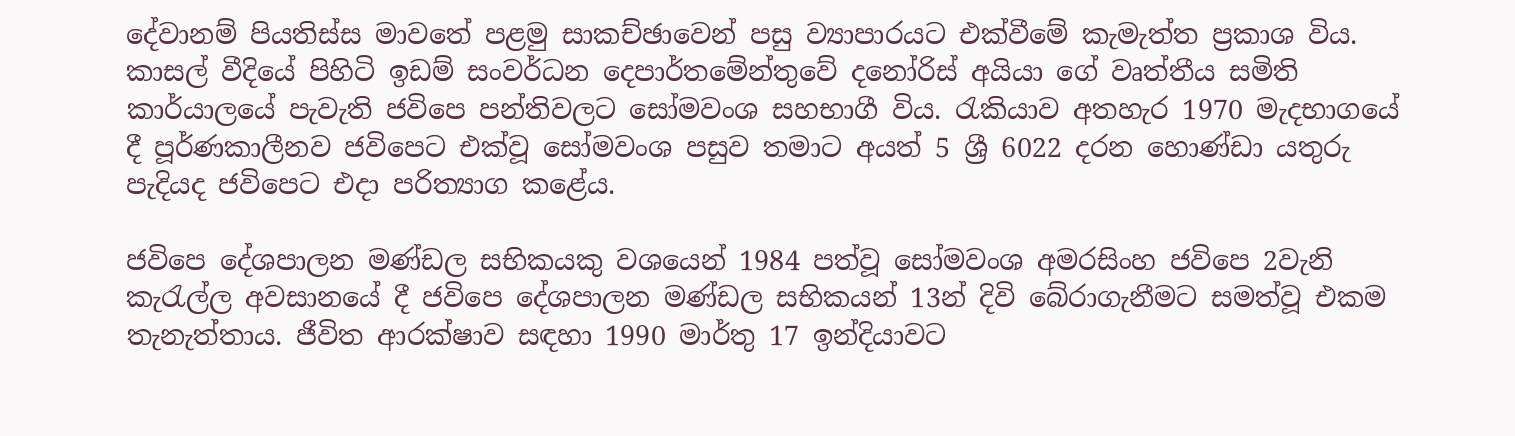දේවානම් පියතිස්ස මාවතේ පළමු සාකච්ඡාවෙන් පසු ව්‍යාපාරයට එක්වීමේ කැමැත්ත ප්‍රකාශ විය. කාසල් වීදියේ පිහිටි ඉඩම් සංවර්ධන දෙපාර්තමේන්තුවේ දනෝරිස් අයියා ගේ වෘත්තීය සමිති කාර්යාලයේ පැවැති ජවිපෙ පන්තිවලට සෝමවංශ සහභාගී විය. රැකියාව අතහැර 1970 මැදභාගයේ දී පූර්ණකාලීනව ජවිපෙට එක්වූ සෝමවංශ පසුව තමාට අයත් 5 ශ්‍රී 6022 දරන හොණ්ඩා යතුරු පැදියද ජවිපෙට එදා පරිත්‍යාග කළේය.

ජවිපෙ දේශපාලන මණ්ඩල සභිකයකු වශයෙන් 1984 පත්වූ සෝමවංශ අමරසිංහ ජවිපෙ 2වැනි කැරැල්ල අවසානයේ දී ජවිපෙ දේශපාලන මණ්ඩල සභිකයන් 13න් දිවි බේරාගැනීමට සමත්වූ එකම තැනැත්තාය. ජීවිත ආරක්ෂාව සඳහා 1990 මාර්තු 17 ඉන්දියාවට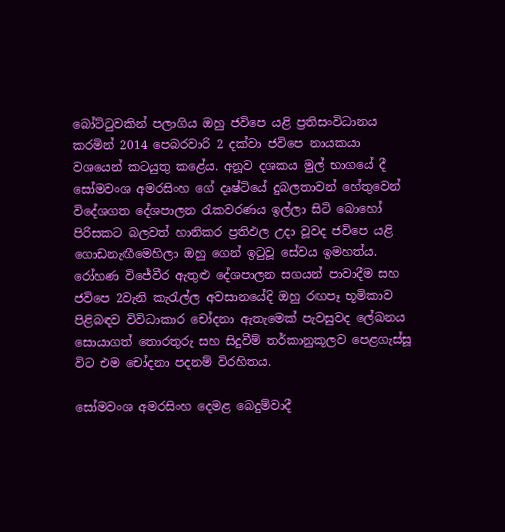බෝට්ටුවකින් පලාගිය ඔහු ජවිපෙ යළි ප්‍රතිසංවිධානය කරමින් 2014 පෙබරවාරි 2 දක්වා ජවිපෙ නායකයා වශයෙන් කටයුතු කළේය. අනූව දශකය මුල් භාගයේ දී සෝමවංශ අමරසිංහ ගේ දෘෂ්ටියේ දුබලතාවන් හේතුවෙන් විදේශගත දේශපාලන රැකවරණය ඉල්ලා සිටි බොහෝ පිරිසකට බලවත් හානිකර ප්‍රතිඵල උදා වූවද ජවිපෙ යළි ගොඩනැඟීමෙහිලා ඔහු ගෙන් ඉටුවූ සේවය ඉමහත්ය. රෝහණ විජේවීර ඇතුළු දේශපාලන සගයන් පාවාදීම සහ ජවිපෙ 2වැනි කැරැල්ල අවසානයේදි ඔහු රඟපෑ භූමිකාව පිළිබඳව විවිධාකාර චෝදනා ඇතැමෙක් පැවසුවද ලේඛනය සොයාගත් තොරතුරු සහ සිදුවීම් තර්කානුකූලව පෙළගැස්සූ විට එම චෝදනා පදනම් විරහිතය.

සෝමවංශ අමරසිංහ දෙමළ බෙදුම්වාදී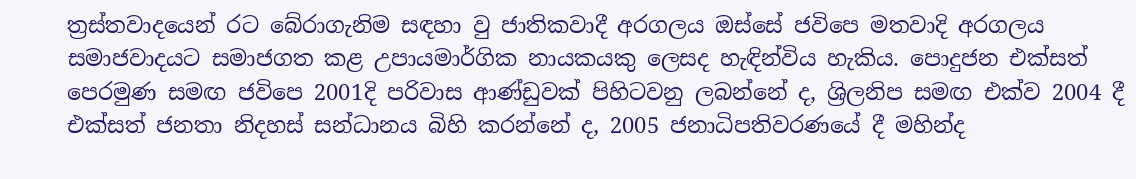ත්‍රස්තවාදයෙන් රට බේරාගැනිම සඳහා වු ජාතිකවාදී අරගලය ඔස්සේ ජවිපෙ මතවාදි අරගලය සමාජවාදයට සමාජගත කළ උපායමාර්ගික නායකයකු ලෙසද හැඳින්විය හැකිය. පොදුජන එක්සත් පෙරමුණ සමඟ ජවිපෙ 2001දි පරිවාස ආණ්ඩුවක් පිහිටවනු ලබන්නේ ද, ශ්‍රිලනිප සමඟ එක්ව 2004 දී එක්සත් ජනතා නිදහස් සන්ධානය බිහි කරන්නේ ද, 2005 ජනාධිපතිවරණයේ දී මහින්ද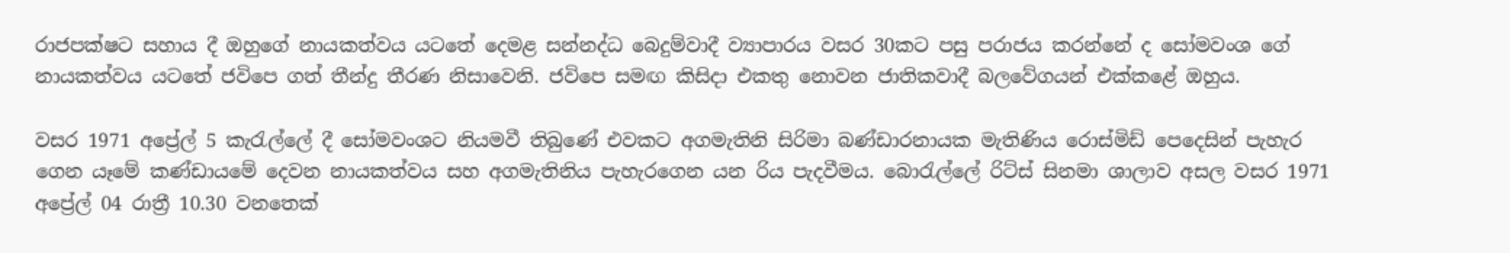රාජපක්ෂට සහාය දී ඔහුගේ නායකත්වය යටතේ දෙමළ සන්නද්ධ බෙදුම්වාදී ව්‍යාපාරය වසර 30කට පසු පරාජය කරන්නේ ද සෝමවංශ ගේ නායකත්වය යටතේ ජවිපෙ ගත් තීන්දු තීරණ නිසාවෙනි. ජවිපෙ සමඟ කිසිදා එකතු නොවන ජාතිකවාදී බලවේගයන් එක්කළේ ඔහුය.

වසර 1971 අප්‍රේල් 5 කැරැල්ලේ දී සෝමවංශට නියමවී තිබුණේ එවකට අගමැතිනි සිරිමා බණ්ඩාරනායක මැතිණිය රොස්මිඩ් පෙදෙසින් පැහැර ගෙන යෑමේ කණ්ඩායමේ දෙවන නායකත්වය සහ අගමැතිනිය පැහැරගෙන යන රිය පැදවීමය. බොරැල්ලේ රිට්ස් සිනමා ශාලාව අසල වසර 1971 අප්‍රේල් 04 රාත්‍රී 10.30 වනතෙක්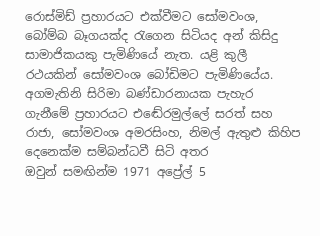රොස්මිඩ් ප්‍රහාරයට එක්වීමට සෝමවංශ, බෝම්බ බෑගයක්ද රැගෙන සිටියද අන් කිසිදු සාමාජිකයකු පැමිණියේ නැත. යළි කුලී රථයකින් සෝමවංශ බෝඩිමට පැමිණියේය. අගමැතිනි සිරිමා බණ්ඩාරනායක පැහැර ගැනීමේ ප්‍රහාරයට එඬේරමුල්ලේ සරත් සහ රාජා, සෝමවංශ අමරසිංහ, නිමල් ඇතුළු කිහිප දෙනෙක්ම සම්බන්ධවී සිටි අතර ඔවුන් ‍සමඟින්ම 1971 අප්‍රේල් 5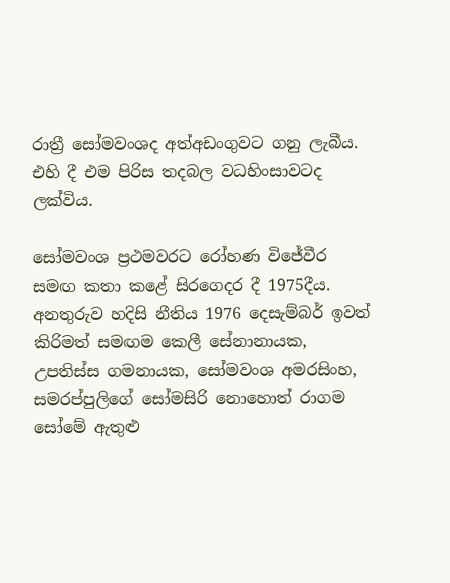රාත්‍රී සෝමවංශද අත්අඩංගුවට ගනු ලැබීය. එහි දී එම පිරිස තදබල වධහිංසාවටද ලක්විය.

සෝමවංශ ප්‍රථමවරට රෝහණ විජේවීර සමඟ කතා කළේ සිරගෙදර දී 1975දීය. අනතුරුව හදිසි නීතිය 1976 දෙසැම්බර් ඉවත් කිරිමත් සමඟම කෙලී සේනානායක, උපතිස්ස ගමනායක, සෝමවංශ අමරසිංහ, සමරප්පු‍ලිගේ සෝමසිරි නොහොත් රාගම සෝමේ ඇතුළු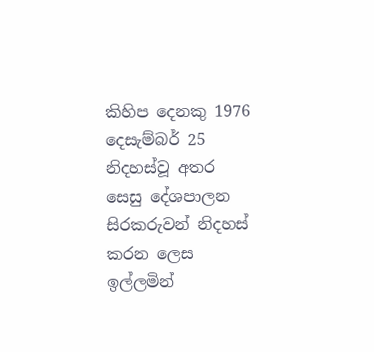කිහිප දෙනකු 1976 දෙසැම්බර් 25 නිදහස්වූ අතර සෙසු දේශපාලන සිරකරුවන් නිදහස් කරන ලෙස ඉල්ලමින්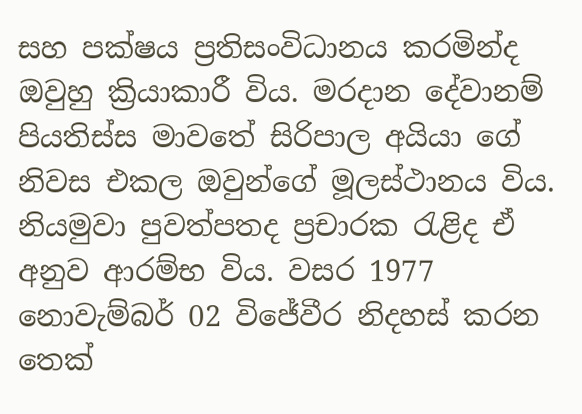සහ පක්ෂය ප්‍රතිසංවිධානය කරමින්ද ඔවුහු ක්‍රියාකාරී විය. මරදාන දේවානම් පියතිස්ස මාවතේ සිරිපාල අයියා ගේ නිවස එකල ඔවුන්ගේ මූලස්ථානය විය. නියමුවා පුවත්පතද ප්‍රචාරක රැළිද ඒ අනුව ආරම්භ විය. වසර 1977 නොවැම්බර් 02 විජේවීර නිදහස් කරන තෙක්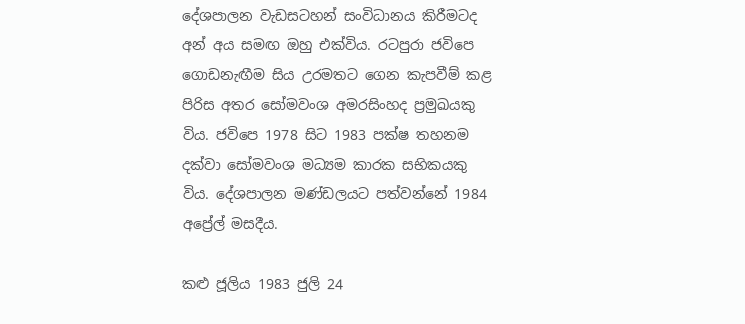දේශපාලන වැඩසටහන් සංවිධානය කිරීමටද අන් අය සමඟ ඔහු එක්විය. රටපුරා ජවිපෙ ගොඩනැඟීම සිය උරමතට ගෙන කැපවීම් කළ පිරිස අතර සෝමවංශ අමරසිංහද ප්‍රමුඛයකු විය. ජවිපෙ 1978 සිට 1983 පක්ෂ තහනම දක්වා සෝමවංශ මධ්‍යම කාරක සභිකයකු විය. දේශපාලන මණ්ඩලයට පත්වන්නේ 1984 අප්‍රේල් මසදීය.

කළු ජූලිය 1983 ජුලි 24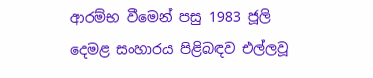ආරම්භ වීමෙන් පසු 1983 ජූලි දෙමළ සංහාරය පිළිබඳව එල්ලවූ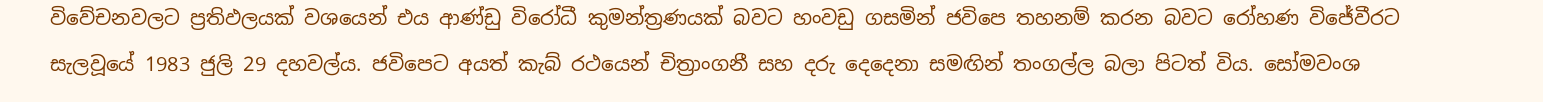විවේචනවලට ප්‍රතිඵලයක් වශයෙන් එය ආණ්ඩු විරෝධී කුමන්ත්‍රණයක් බවට හංවඩු ගසමින් ජවිපෙ තහනම් කරන බවට රෝහණ විජේවීරට සැලවූයේ 1983 ජුලි 29 දහවල්ය. ජවිපෙට අයත් කැබ් රථයෙන් චිත්‍රාංගනී සහ දරු දෙදෙනා සමඟින් තංගල්ල බලා පිටත් විය. සෝමවංශ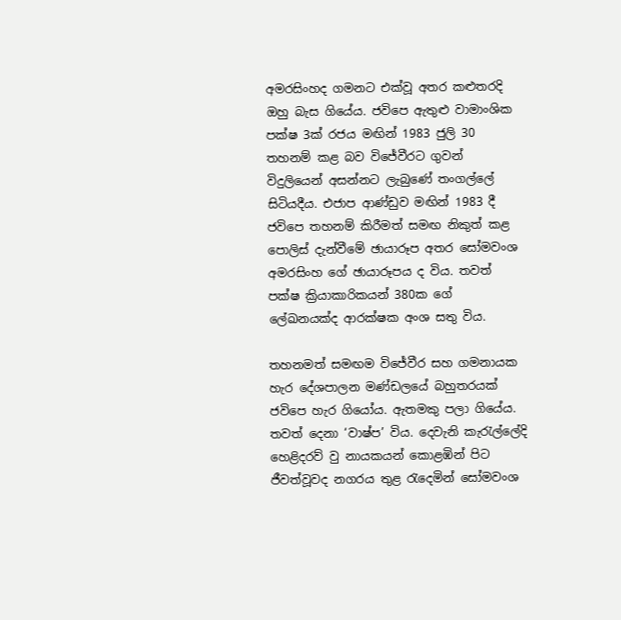අමරසිංහද ගමනට එක්වූ අතර කළුතරදි ඔහු බැස ගියේය. ජවිපෙ ඇතුළු වාමාංශික පක්ෂ 3ක් රජය මඟින් 1983 ජුලි 30 තහනම් කළ බව විජේවීරට ගුවන් විදුලියෙන් අසන්නට ලැබුණේ තංගල්ලේ සිටියදීය. එජාප ආණ්ඩුව මඟින් 1983 දී ජවිපෙ තහනම් කිරීමත් සමඟ නිකුත් කළ පොලිස් දැන්වීමේ ඡායාරූප අතර සෝමවංශ අමරසිංහ ගේ ඡායාරූපය ද විය. තවත් පක්ෂ ක්‍රියාකාරිකයන් 380ක ගේ ලේඛනයක්ද ආරක්ෂක අංශ සතු විය.

තහනමත් සමඟම විජේවීර සහ ගමනායක හැර දේශපාලන මණ්ඩලයේ බහුතරයක් ජවිපෙ හැර ගියෝය. ඇතමකු පලා ගියේය. තවත් දෙනා ‘වාෂ්ප’ විය. දෙවැනි කැරැල්ලේදි හෙළිදරව් වු නායකයන් කොළඹින් පිට ජීවත්වූවද නගරය තුළ රැදෙමින් සෝමවංශ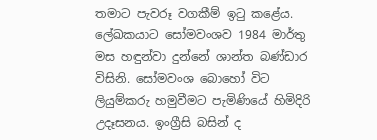තමාට පැවරූ වගකීම් ඉටු කළේය. ලේඛකයාට සෝමවංශව 1984 මාර්තු මස හඳුන්වා දුන්නේ ශාන්ත බණ්ඩාර විසිනි. සෝමවංශ බොහෝ විට ලියුම්කරු හමුවීමට පැමිණියේ හිමිදිරි උදෑසනය. ඉංග්‍රීසි බසින් ද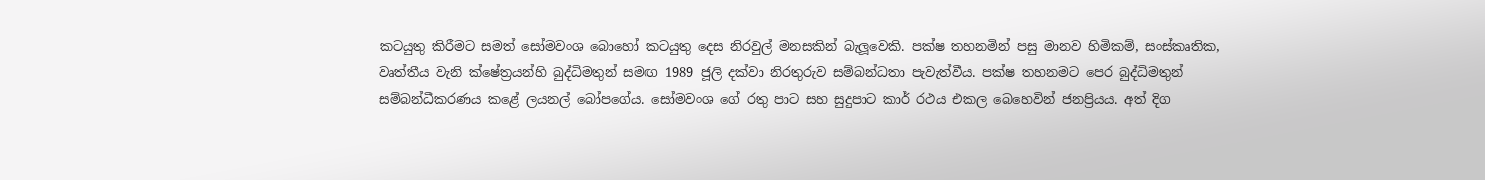කටයුතු කිරීමට සමත් සෝමවංශ බොහෝ කටයුතු දෙස නිරවුල් මනසකින් බැලූවෙකි. පක්ෂ තහනමින් පසු මානව හිමිකම්, සංස්කෘතික, වෘත්තීය වැනි ක්ෂේත්‍රයන්හි බුද්ධිමතුන් සමඟ 1989 ජූලි දක්වා නිරතුරුව සම්බන්ධතා පැවැත්වීය. පක්ෂ තහනමට පෙර බුද්ධිමතුන් සම්බන්ධීකරණය කළේ ලයනල් බෝපගේය. සෝමවංශ ගේ රතු පාට සහ සුදුපාට කාර් රථය එකල බෙහෙවින් ජනප්‍රියය. අත් දිග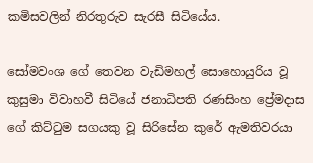කමිසවලින් නිරතුරුව සැරසී සිටියේය.

සෝමවංශ ගේ තෙවන වැඩිමහල් සොහොයුරිය වූ කුසුමා විවාහවී සිටියේ ජනාධිපති රණසිංහ ප්‍රේමදාස ගේ කිට්ටුම සගයකු වූ සිරිසේන කුරේ ඇමතිවරයා‍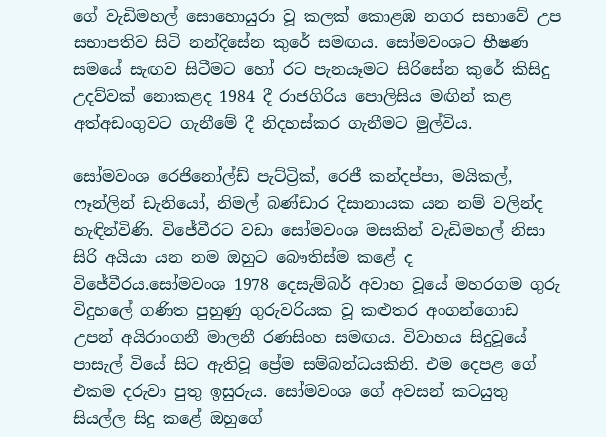ගේ වැඩිමහල් සොහොයුරා වූ කලක් කොළඹ නගර සභාවේ උප සභාපතිව සිටි නන්දිසේන කුරේ සමඟය. සෝමවංශට භීෂණ සමයේ සැඟව සිටීමට හෝ රට පැනයෑමට සිරිසේන කුරේ කිසිදු උදව්වක් නොකළද 1984 දී රාජගිරිය පොලිසිය මඟින් කළ අත්අඩංගුවට ගැනීමේ දී නිදහස්කර ගැනීමට මුල්විය.

සෝමවංශ රෙජිනෝල්ඩ් පැට්ට්‍රික්, රෙජී කන්දප්පා, මයිකල්, ෆෑන්ලින් ඩැ‍නියෝ, නිමල් බණ්ඩාර දිසානායක යන නම් වලින්ද හැඳින්විණි. විජේවීරට වඩා සෝමවංශ මසකින් වැඩිමහල් නිසා සිරි අයියා යන නම ඔහුට බෞතිස්ම කළේ ද විජේවීරය.සෝමවංශ 1978 දෙසැම්බර් අවාහ වූයේ මහරගම ගුරු විදුහලේ ගණිත පුහුණු ගුරුවරියක වූ කළුතර අංගන්ගොඩ උපන් අයිරාංගනී මාලනී රණසිංහ සමඟය. විවාහය සිදුවූයේ පාසැල් වියේ සිට ඇතිවූ ප්‍රේම සම්බන්ධයකිනි. එම දෙපළ ගේ එකම දරුවා පුතු ඉසුරුය. සෝමවංශ ගේ අවසන් කටයුතු සියල්ල සිදු කළේ ඔහුගේ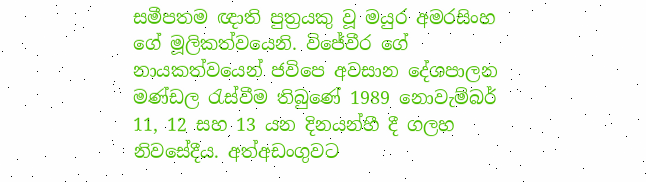සමීපතම ඥාති පුත්‍රයකු වූ මයුර අමරසිංහ ගේ මූලිකත්වයෙනි. විජේවීර ගේ නායකත්වයෙන් ජවිපෙ අවසාන දේශපාලන මණ්ඩල රැස්වීම තිබුණේ 1989 නොවැම්බර් 11, 12 සහ 13 යන දිනයන්හී දී ගලහ නිවසේදීය. අත්අඩංගුවට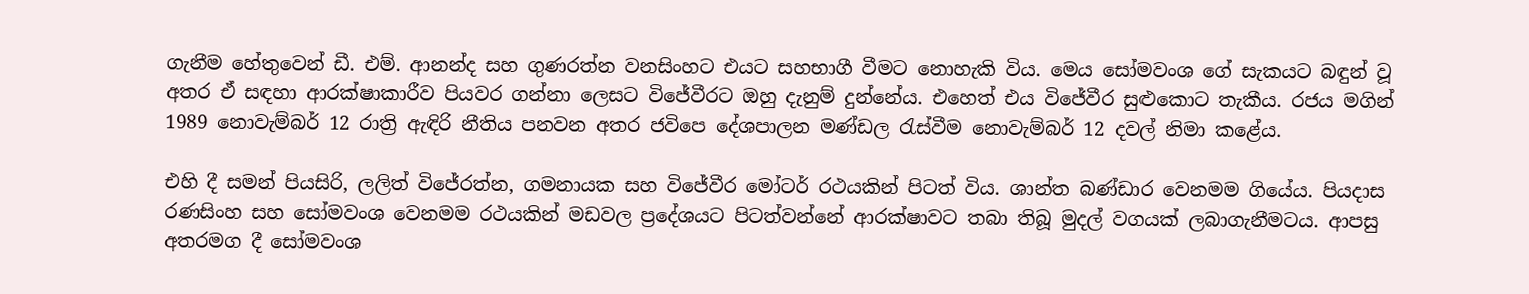ගැනීම හේතුවෙන් ඩී. එම්. ආනන්ද සහ ගුණරත්න වනසිංහට එයට සහභාගී වීමට නොහැකි විය. මෙය සෝමවංශ ගේ සැකයට බඳුන් වූ අතර ඒ සඳහා ආරක්ෂාකාරීව පියවර ගන්නා ලෙසට විජේවීරට ඔහු දැනුම් දුන්නේය. එහෙත් එය විජේවීර සුළුකොට තැකීය. රජය මගින් 1989 නොවැම්බර් 12 රාත්‍රි ඇඳිරි නීතිය පනවන අතර ජවිපෙ දේශපාලන මණ්ඩල රැස්වීම නොවැම්බර් 12 දවල් නිමා කළේය.

එහි දී සමන් පියසිරි, ලලිත් විජේරත්න, ගමනායක සහ විජේවීර මෝටර් රථයකින් පිටත් විය. ශාන්ත බණ්ඩාර වෙනමම ගියේය. පියදාස රණසිංහ සහ සෝමවංශ වෙනමම රථයකින් මඩවල ප්‍රදේශයට පිටත්වන්නේ ආරක්ෂාවට තබා තිබූ මුදල් වගයක් ලබාගැනීමටය. ආපසු අතරමග දී සෝමවංශ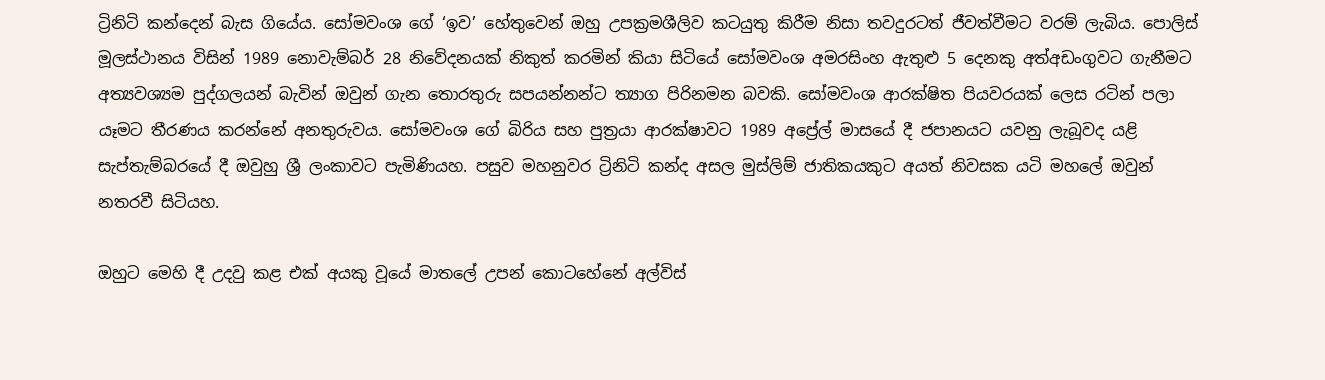ට්‍රිනිටි කන්දෙන් බැස ගියේය. සෝමවංශ ගේ ‘ඉව’ හේතුවෙන් ඔහු උපක්‍රමශීලිව කටයුතු කිරීම නිසා තවදුරටත් ජීවත්වීමට වරම් ලැබිය. පොලිස් මූලස්ථානය විසින් 1989 නොවැම්බර් 28 නිවේදනයක් නිකුත් කරමින් කියා සිටියේ සෝමවංශ අමරසිංහ ඇතුළු 5 දෙනකු අත්අඩංගුවට ගැනීමට අත්‍යවශ්‍යම පුද්ගලයන් බැවින් ඔවුන් ගැන තොරතුරු සපයන්නන්ට ත්‍යාග පිරිනමන බවකි. සෝමවංශ ආරක්ෂිත පියවරයක් ලෙස රටින් පලා යෑමට තීරණය කරන්නේ අනතුරුවය. සෝමවංශ ගේ බිරිය සහ පුත්‍රයා ආරක්ෂාවට 1989 අප්‍රේල් මාසයේ දී ජපානයට යවනු ලැබූවද යළි සැප්තැම්බරයේ දී ඔවුහු ශ්‍රී ලංකාවට පැමිණියහ. පසුව මහනුවර ට්‍රිනිටි කන්ද අසල මුස්ලිම් ජාතිකයකුට අයත් නිවසක යටි මහලේ ඔවුන් නතරවී සිටියහ.

ඔහුට මෙහි දී උදවු කළ එක් අයකු වූයේ මාතලේ උපන් කොටහේනේ අල්විස්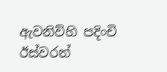ඇවනිව්හි පදිංචි ඊස්වරන්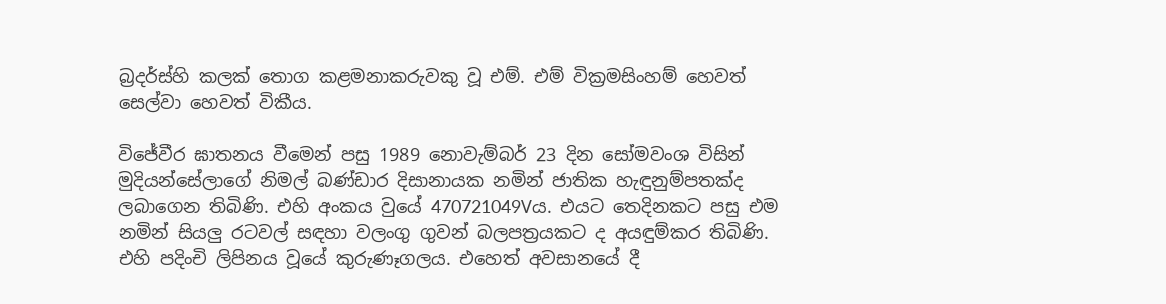බ්‍රදර්ස්හි කලක් තොග කළමනාකරුවකු වූ එම්. එම් වික්‍රමසිංහම් හෙවත් සෙල්වා හෙවත් විකීය.

විජේවීර ඝාතනය වීමෙන් පසු 1989 නොවැම්බර් 23 දින සෝමවංශ විසින් මුදියන්සේලාගේ නිමල් බණ්ඩාර දිසානායක නමින් ජාතික හැඳුනුම්පතක්ද ලබාගෙන තිබිණි. එහි අංකය වුයේ 470721049Vය. එයට තෙදිනකට පසු එම නමින් සියලු රටවල් සඳහා වලංගු ගුවන් බලපත්‍රයකට ද අයඳුම්කර තිබිණි. එහි පදිංචි ලිපිනය වූයේ කුරුණෑගලය. එහෙත් අවසානයේ දී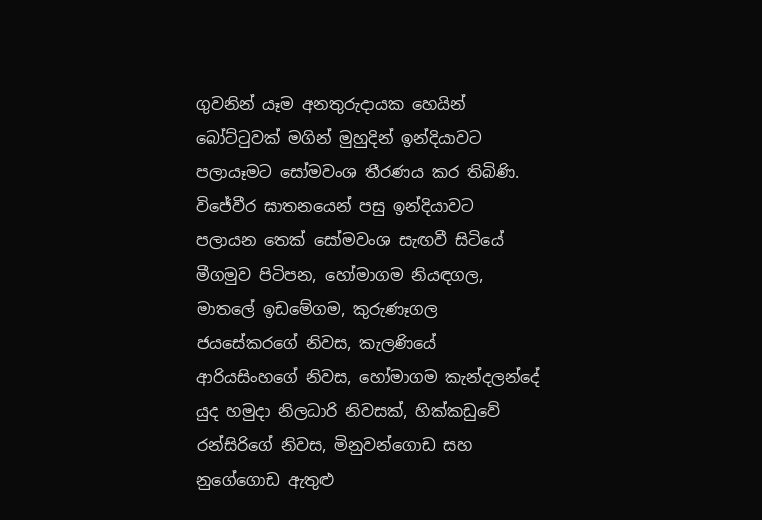ගුවනින් යෑම අනතුරුදායක හෙයින් බෝට්ටුවක් මගින් මුහුදින් ඉන්දියාවට පලායෑමට සෝමවංශ තීරණය කර තිබිණි. විජේවීර ඝාතනයෙන් පසු ඉන්දියාවට පලායන තෙක් සෝමවංශ සැඟවී සිටියේ මීගමුව පිටිපන, හෝමාගම නියඳගල, මාතලේ ඉඩමේගම, කුරුණෑගල ජයසේකරගේ නිවස, කැලණියේ ආරියසිංහගේ නිවස, හෝමාගම කැන්දලන්දේ යුද හමුදා නිලධාරි නිවසක්, හික්කඩුවේ රන්සිරිගේ නිවස, මිනුවන්ගොඩ සහ නුගේගොඩ ඇතුළු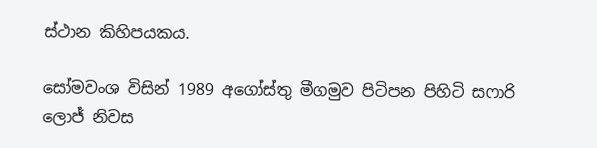ස්ථාන කිහිපයකය.

සෝමවංශ විසින් 1989 අගෝස්තු මීගමුව පිටිපන පිහිටි සෆාරි ලොජ් නිවස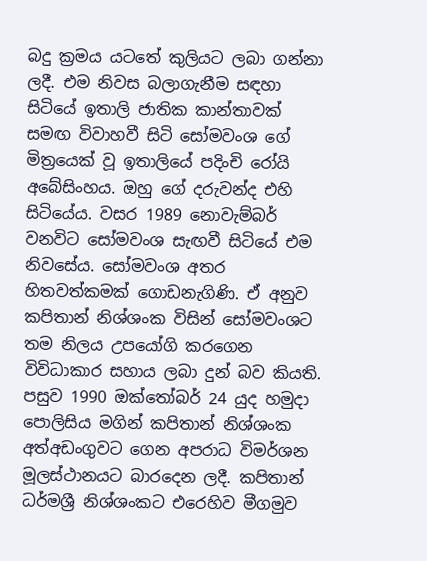බදු ක්‍රමය යටතේ කුලියට ලබා ගන්නා ලදී. එම නිවස බලාගැනීම සඳහා සිටියේ ඉතාලි ජාතික කාන්තාවක් සමඟ විවාහවී සිටි සෝමවංශ ගේ මිත්‍රයෙක් වූ ඉතාලියේ පදිංචි රෝයි අබේසිංහය. ඔහු ගේ දරුවන්ද එහි සිටියේය. වසර 1989 නොවැම්බර් වනවිට සෝමවංශ සැඟවී සිටියේ එම නිවසේය. සෝමවංශ අතර හිතවත්කමක් ගොඩනැගිණි. ඒ අනුව කපිතාන් නිශ්ශංක විසින් සෝමවංශට තම නිලය උපයෝගි කරගෙන විවිධාකාර සහාය ලබා දුන් බව කියති. පසුව 1990 ඔක්තෝබර් 24 යුද හමුදා පොලිසිය මගින් කපිතාන් නිශ්ශංක අත්අඩංගුවට ගෙන අපරාධ විමර්ශන මූලස්ථානයට බාරදෙන ලදී. කපිතාන් ධර්මශ්‍රී නිශ්ශංකට එරෙහිව මීගමුව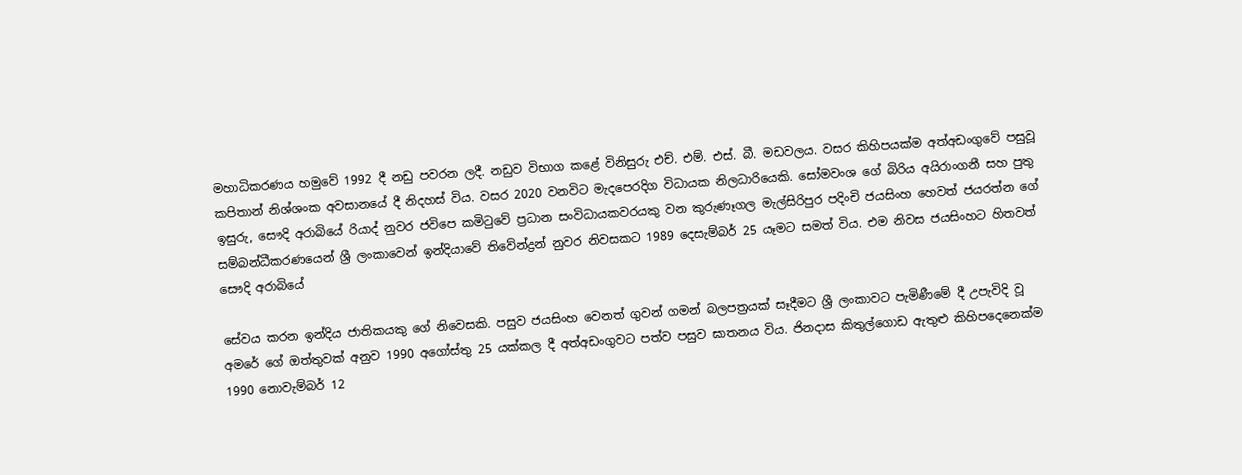මහාධිකරණය හමුවේ 1992 දී නඩු පවරන ලදී. නඩුව විභාග කළේ විනිසුරු එච්. එම්. එස්. බී. මඩවලය. වසර කිහිපයක්ම අත්අඩංගුවේ පසුවූ කපිතාන් නිශ්ශංක අවසානයේ දී නිදහස් විය. වසර 2020 වනවිට මැදපෙරදිග විධායක නිලධාරියෙකි. සෝමවංශ ගේ බිරිය අයිරාංගනී සහ පුතු ඉසුරු, සෞදි අරාබියේ රියාද් නුවර ජවිපෙ කමිටුවේ ප්‍රධාන සංවිධායකවරයකු වන කුරුණෑගල මැල්සිරිපුර පදිංචි ජයසිංහ හෙවත් ජයරත්න ගේ සම්බන්ධීකරණයෙන් ශ්‍රී ලංකාවෙන් ඉන්දියාවේ තිවේන්ද්‍රන් නුවර නිවසකට 1989 දෙසැම්බර් 25 යෑමට සමත් විය. එම නිවස ජයසිංහට හිතවත් සෞදි අරාබියේ

සේවය කරන ඉන්දිය ජාතිකයකු ගේ නිවෙසකි. පසුව ජයසිංහ වෙනත් ගුවන් ගමන් බලපත්‍රයක් සෑදීමට ශ්‍රී ලංකාවට පැමි‍ණීමේ දී උපැවිදි වූ අමරේ ගේ ඔත්තුවක් අනුව 1990 අගෝස්තු 25 යක්කල දී අත්අඩංගුවට පත්ව පසුව ඝාතනය විය. ජිනදාස කිතුල්ගොඩ ඇතුළු කිහිපදෙනෙක්ම 1990 නොවැම්බර් 12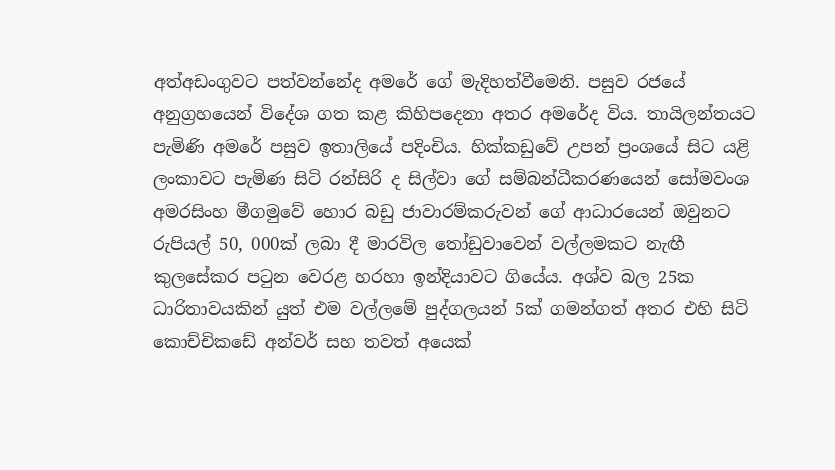අත්අඩංගුවට පත්වන්නේද අමරේ ගේ මැදිහත්වීමෙනි. පසුව රජයේ අනුග්‍රහයෙන් විදේශ ගත කළ කිහිපදෙනා අතර අමරේද විය. තායිලන්තයට පැමිණි අමරේ පසුව ඉතාලියේ පදිංචිය. හික්කඩුවේ උපන් ප්‍රංශයේ සිට යළි ලංකාවට පැමිණ සිටි රන්සිරි ද සිල්වා ගේ සම්බන්ධීකරණයෙන් සෝමවංශ අමරසිංහ මීගමුවේ හොර බඩු ජාවාරම්කරුවන් ගේ ආධාරයෙන් ඔවුනට රුපියල් 50, 000ක් ලබා දී මාරවිල තෝඩුවාවෙන් වල්ලමකට නැඟී කුලසේකර පටුන වෙරළ හරහා ඉන්දියාවට ගියේය. අශ්ව බල 25ක ධාරිතාවයකින් යුත් එම වල්ලමේ පුද්ගලයන් 5ක් ගමන්ගත් අතර එහි සිටි කොච්චිකඩේ අන්වර් සහ තවත් අයෙක්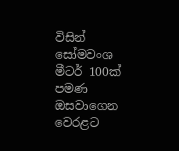විසින් සෝමවංශ මීටර් 100ක් පමණ ඔසවාගෙන වෙරළට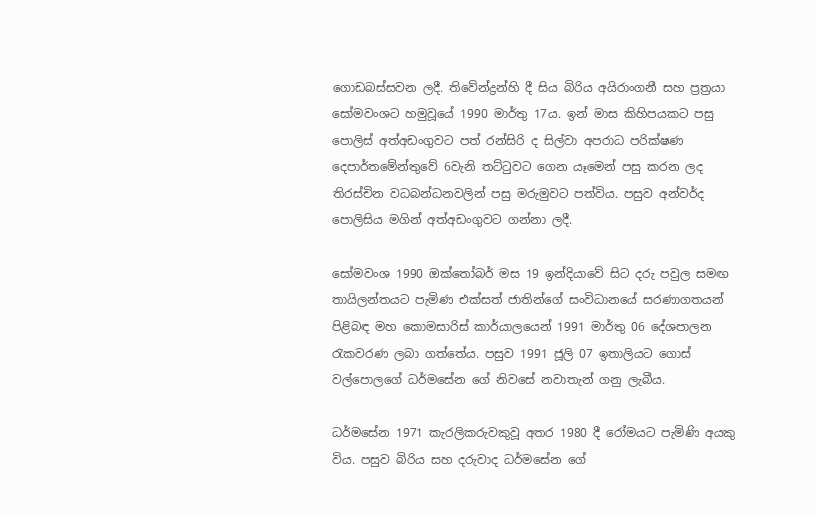ගොඩබස්සවන ලදී. තිවේන්ද්‍රන්හි දී සිය බිරිය අයිරාංගනී සහ ප්‍රත්‍රයා සෝමවංශට හමුවූයේ 1990 මාර්තු 17ය. ඉන් මාස කිහිපයකට පසු පොලිස් අත්අඩංගුවට පත් රන්සිරි ද සිල්වා අපරාධ පරික්ෂණ දෙපාර්තමේන්තුවේ 6වැනි තට්ටුවට ගෙන යෑමෙන් පසු කරන ලද තිරස්චින වධබන්ධනවලින් පසු මරුමුවට පත්විය. පසුව අන්වර්ද පොලිසිය මගින් අත්අඩංගුවට ගන්නා ලදී.

සෝමවංශ 1990 ඔක්තෝබර් මස 19 ඉන්දියාවේ සිට දරු පවුල සමඟ තායිලන්තයට පැමිණ එක්සත් ජාතින්ගේ සංවිධානයේ සරණාගතයන් පිළිබඳ මහ කොමසාරිස් කාර්යාලයෙන් 1991 මාර්තු 06 දේශපාලන රැකවරණ ලබා ගත්තේය. පසුව 1991 ජූලි 07 ඉතාලියට ගොස් වල්පොලගේ ධර්මසේන ගේ නිවසේ නවාතැන් ගනු ලැබීය.

ධර්මසේන 1971 කැරලිකරුවකුවූ අතර 1980 දී රෝමයට පැමිණි අයකු විය. පසුව බිරිය සහ දරුවාද ධර්මසේන ගේ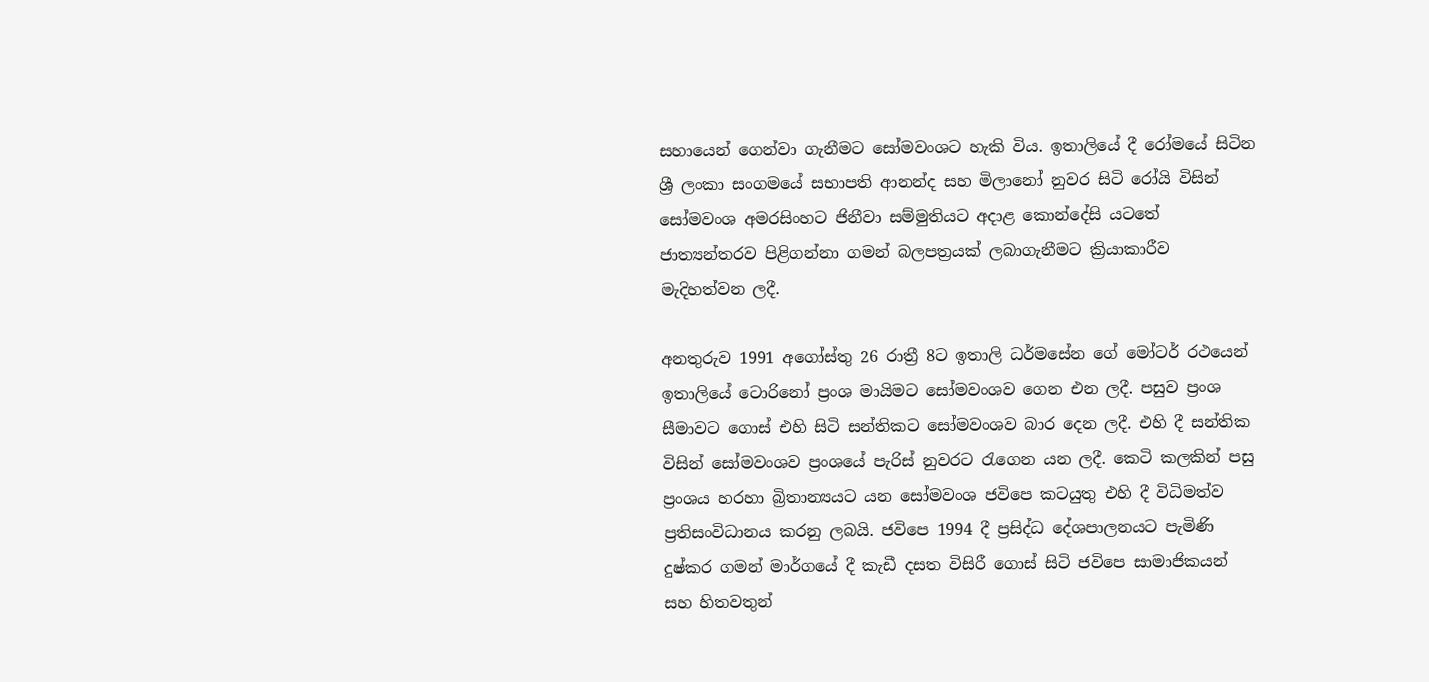සහායෙන් ගෙන්වා ගැනීමට සෝමවංශට හැකි විය. ඉතාලියේ දී රෝමයේ සිටින ශ්‍රී ලංකා සංගමයේ සභාපති ආනන්ද සහ මිලානෝ නුවර සිටි රෝයි විසින් සෝමවංශ අමරසිංහට ජිනීවා සම්මුතියට අදාළ කොන්දේසි යටතේ ජාත්‍යන්තරව පිළිගන්නා ගමන් බලපත්‍රයක් ලබාගැනීමට ක්‍රියාකාරීව මැදිහත්වන ලදී.

අනතුරුව 1991 අගෝස්තු 26 රාත්‍රී 8ට ඉතාලි ධර්මසේන ගේ මෝටර් රථයෙන් ඉතාලියේ ටොරිනෝ ප්‍රංශ මායිමට සෝමවංශව ගෙන එන ලදී. පසුව ප්‍රංශ සීමාවට ගොස් එහි සිටි සන්තිකට සෝමවංශව බාර දෙන ලදී. එහි දී සන්තික විසින් සෝමවංශව ප්‍රංශයේ පැරිස් නුවරට රැගෙන යන ලදී. කෙටි කලකින් පසු ප්‍රංශය හරහා බ්‍රිතාන්‍යයට යන සෝමවංශ ජවිපෙ කටයුතු එහි දී විධිමත්ව ප්‍රතිසංවිධානය කරනු ලබයි. ජවිපෙ 1994 දී ප්‍රසිද්ධ දේශපාලනයට පැමිණි දුෂ්කර ගමන් මාර්ගයේ දී කැඩී දසත විසිරී ගොස් සිටි ජවිපෙ සාමාජිකයන් සහ හිතවතුන්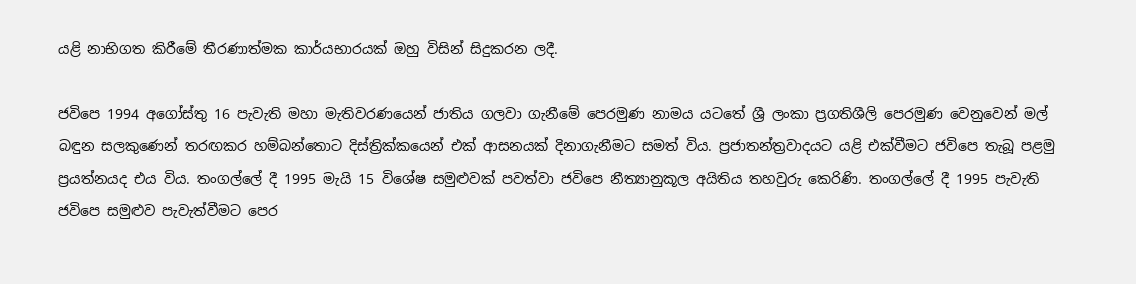යළි නාභිගත කිරීමේ තීරණාත්මක කාර්යභාරයක් ඔහු විසින් සිදුකරන ලදී.

ජවිපෙ 1994 අගෝස්තු 16 පැවැති මහා මැතිවරණයෙන් ජාතිය ගලවා ගැනීමේ පෙරමුණ නාමය යටතේ ශ්‍රී ලංකා ප්‍රගතිශීලි පෙරමුණ වෙනුවෙන් මල් බඳුන සලකුණෙන් තරඟකර හම්බන්තොට දිස්ත්‍රික්කයෙන් එක් ආසනයක් දිනාගැනීමට සමත් විය. ප්‍රජාතන්ත්‍රවාදයට යළි එක්වීමට ජවිපෙ තැබූ පළමු ප්‍රයත්නයද එය විය. තංගල්ලේ දී 1995 මැයි 15 විශේෂ සමුළුවක් පවත්වා ජවිපෙ නීත්‍යානුකූල අයිතිය තහවුරු කෙරිණි. තංගල්ලේ දී 1995 පැවැති ජවිපෙ සමුළුව පැවැත්වීමට පෙර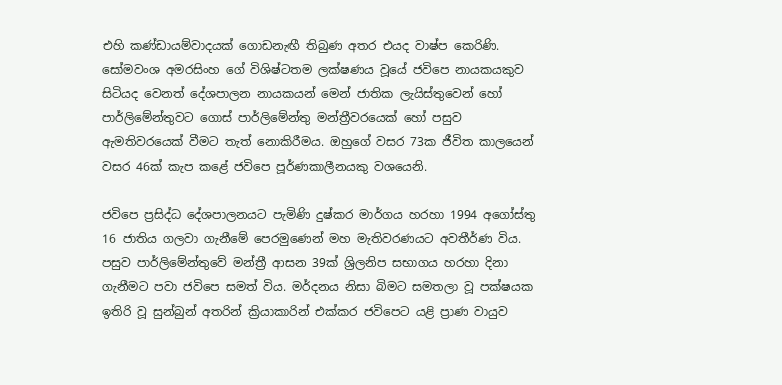එහි කණ්ඩායම්වාදයක් ගොඩනැඟී තිබුණ අතර එයද වාෂ්ප කෙරිණි. සෝමවංශ අමරසිංහ ගේ විශිෂ්ටතම ලක්ෂණය වූයේ ජවිපෙ නායකයකුව සිටියද වෙනත් දේශපාලන නායකයන් මෙන් ජාතික ලැයිස්තුවෙන් හෝ පාර්ලිමේන්තුවට ගොස් පාර්ලිමේන්තු මන්ත්‍රීවරයෙක් හෝ පසුව ඇමතිවරයෙක් වීමට තැත් නොකිරීමය. ඔහුගේ වසර 73ක ජීවිත කාලයෙන් වසර 46ක් කැප කළේ ජවිපෙ පූර්ණකාලීනයකු වශයෙනි.

ජවිපෙ ප්‍රසිද්ධ දේශපාලනයට පැමිණි දුෂ්කර මාර්ගය හරහා 1994 අගෝස්තු 16 ජාතිය ගලවා ගැනීමේ පෙරමුණෙන් මහ මැතිවරණයට අවතීර්ණ විය. පසුව පාර්ලිමේන්තුවේ මන්ත්‍රී ආසන 39ක් ශ්‍රිලනිප සභාගය හරහා දිනා ගැනීමට පවා ජවිපෙ සමත් විය. මර්දනය නිසා බිමට සමතලා වූ පක්ෂයක ඉතිරි වූ සුන්බුන් අතරින් ක්‍රියාකාරින් එක්කර ජවිපෙට යළි ප්‍රාණ වායුව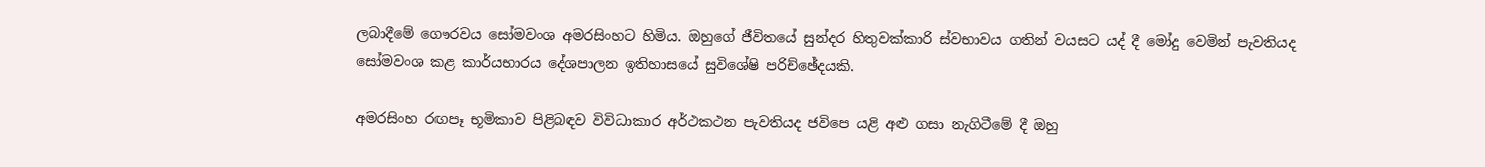ලබාදීමේ ගෞරවය සෝමවංශ අමරසිංහට හිමිය. ඔහුගේ ජීවිතයේ සුන්දර හිතුවක්කාරි ස්වභාවය ගතින් වයසට යද් දී මෝදු වෙමින් පැවතියද සෝමවංශ කළ කාර්යභාරය දේශපාලන ඉතිහාසයේ සුවිශේෂි පරිච්ඡේදයකි.

අමරසිංහ රඟපෑ භූමිකාව පිළිබඳව විවිධාකාර අර්ථකථන පැවතියද ජවිපෙ යළි අළු ගසා නැගිටීමේ දී ඔහු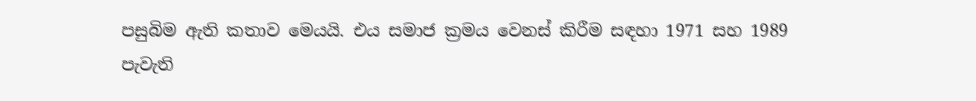පසුබිම ඇති කතාව මෙයයි. එය සමාජ ක්‍රමය වෙනස් කිරීම සඳහා 1971 සහ 1989 පැවැති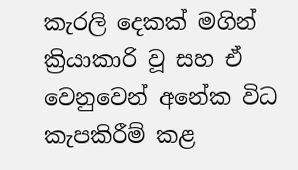කැරලි දෙකක් මගින් ක්‍රියාකාරි වූ සහ ඒ වෙනුවෙන් අනේක විධ කැපකිරීම් කළ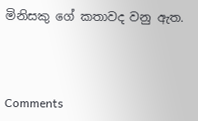මිනිසකු ගේ කතාවද වනු ඇත.



Comments